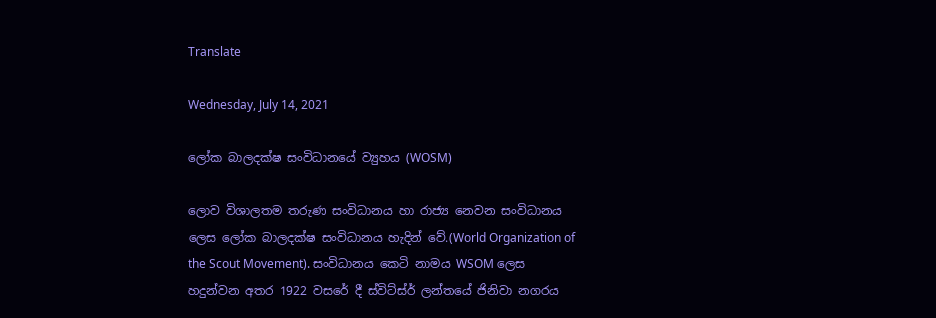Translate

Wednesday, July 14, 2021

ලෝක බාලදක්ෂ සංවිධානයේ ව්‍යුහය (WOSM)

ලොව විශාලතම තරුණ සංවිධානය හා රාජ්‍ය නෙවන සංවිධානය ලෙස ලෝක බාලදක්ෂ සංවිධානය හැදින් වේ.(World Organization of the Scout Movement). සංවිධානය කෙටි නාමය WSOM ලෙස හදුන්වන අතර 1922 වසරේ දී ස්විට්ස්ර් ලන්තයේ ජිනිවා නගරය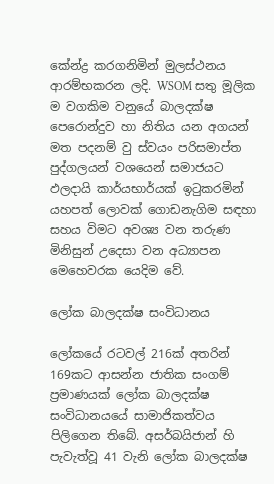කේන්ද්‍ර කරගනිමින් මුලස්ථනය ආරම්භකරන ලදි. WSOM සතු මූලික ම වගකිම වනුයේ බාලදක්ෂ පෙරොන්දුව හා නිතිය යන අගයන් මත පදනම් වු ස්වයං පරිසමාප්ත පුද්ගලයන් වශයෙන් සමාජයට ඵලදායි කාර්යභාර්යක් ඉටුකරමින් යහපත් ලොවක් ගොඩනැගිම සඳහා සහය විමට අවශ්‍ය වන තරුණ මිනිසුන් උදෙසා වන අධ්‍යාපන මෙහෙවරක යෙදිම වේ.

ලෝක බාලදක්ෂ සංවිධානය

ලෝකයේ රටවල් 216ක් අතරින් 169කට ආසන්න ජාතික සංගම් ප්‍රමාණයක් ලෝක බාලදක්ෂ සංවිධානයයේ සාමාජිකත්වය පිලිගෙන තිබේ. අසර්බයිජාන් හි පැවැත්වූ 41 වැනි ලෝක බාලදක්ෂ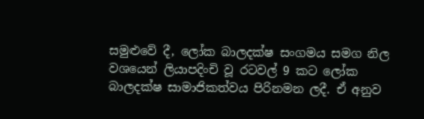සමුළුවේ දී, ලෝක බාලදක්ෂ සංගමය සමග නිල වශයෙන් ලියාපදිංචි වූ රටවල් 9 කට ලෝක බාලදක්ෂ සාමාජිකත්වය පිරිනමන ලදී. ඒ අනුව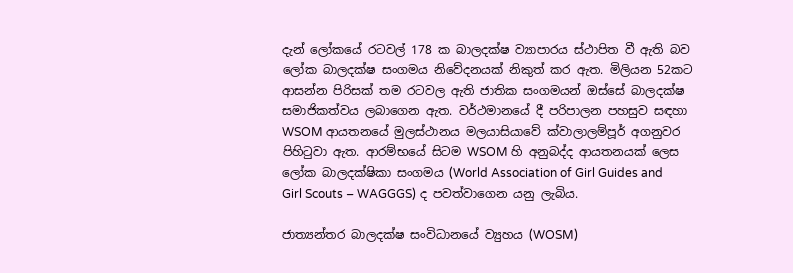දැන් ලෝකයේ රටවල් 178 ක බාලදක්ෂ ව්‍යාපාරය ස්ථාපිත වී ඇති බව ලෝක බාලදක්ෂ සංගමය නිවේදනයක් නිකුත් කර ඇත. මිලියන 52කට ආසන්න පිරිසක් තම රටවල ඇති ජාතික සංගමයන් ඔස්සේ බාලදක්ෂ සමාජිකත්වය ලබාගෙන ඇත. වර්ථමානයේ දී පරිපාලන පහසුව සඳහා WSOM ආයතනයේ මුලස්ථානය මලයාසියාවේ ක්වාලාලම්පූර් අගනුවර පිහිටුවා ඇත. ආරම්භයේ සිටම WSOM හි අනුබද්ද ආයතනයක් ලෙස ලෝක බාලදක්ෂිකා සංගමය (World Association of Girl Guides and Girl Scouts – WAGGGS) ද පවත්වාගෙන යනු ලැබිය.

ජාත්‍යන්තර බාලදක්ෂ සංවිධානයේ ව්‍යුහය (WOSM)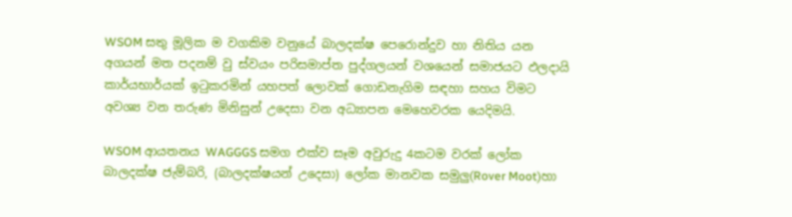WSOM සතු මූලික ම වගකිම වනුයේ බාලදක්ෂ පෙරොන්දුව හා නිතිය යන අගයන් මත පදනම් වු ස්වයං පරිසමාප්ත පුද්ගලයන් වශයෙන් සමාජයට ඵලදායි කාර්යභාර්යක් ඉටුකරමින් යහපත් ලොවක් ගොඩනැගිම සඳහා සහය විමට අවශ්‍ය වන තරුණ මිනිසුන් උදෙසා වන අධ්‍යාපන මෙහෙවරක යෙදිමයි.

WSOM ආයතනය WAGGGS සමග එක්ව සෑම අවුරුදු 4කටම වරක් ලෝක බාලදක්ෂ ජැම්බරි, (බාලදක්ෂයන් උදෙසා) ලෝක මානවක සමුලු(Rover Moot)හා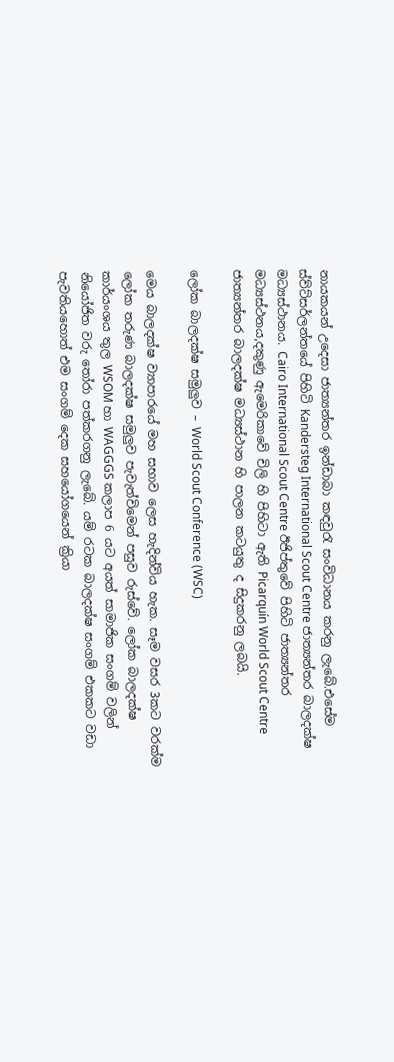නායකයන් උදෙසා ජාත්‍යන්තර ඉන්ඩාබා කඳවුරැ සංවිධානය කරනු ලැබේ.එසේම ස්ව්ට්සර්ලන්තයේ පිහිටි Kandersteg International Scout Centre ජාත්‍යන්තර බාලදක්ෂ මධ්‍යස්ථානය. Cairo International Scout Centre ඊජිප්තුවේ පිහිටි ජාත්‍යන්තර මධ්‍යස්ථනය,දකුණු ඇමෙරිකාවේ චිලි හි පිහිටා ඇති Picarquín World Scout Centre ජාත්‍යන්තර බාලදක්ෂ මධ්‍යස්ථාන හි පාලන කටයුතු ද සිදුකරනු ලබයි.

ලෝක බාලදක්ෂ සමුලුව – World Scout Conference (WSC)

මෙය බාලදක්ෂ ව්‍යාපාරයේ මහ සභාව ලෙස හැදින්විය හැක. සෑම වසර 3කට වරක්ම ලෝක තරුණ බාලදක්ෂ සමුලුව පැවැත්විමෙන් පසුව රුස්වේ. ලෝක බාලදක්ෂ කාර්යංශය තුල WSOM හා WAGGGS කලාප 6 යට අයත් සාමාජික සංගම් වලින් නි‍යෝජිත වරු තෝරා පත්කරගනු ලැබේ. යම් රටක බාලදක්ෂ සංගම් එකකට වඩා පැවතියහොත් එම සංගම් දෙක සහයෝගයෙන් ක්‍රියා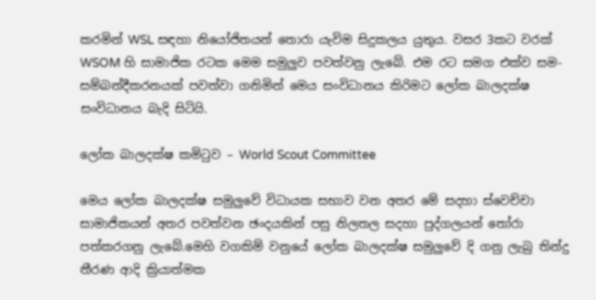කරමින් WSL සඳහා නියෝජිතයන් තොරා යැවිම සිදුකලය යුතුය. වසර 3කට වරක් WSOM හි සාමාජික රටක මෙම සමුලුව පවත්වනු ලැබේ. එම රට සමග එක්ව සම-සම්බන්දීකරනයක් පවත්වා ගනිමින් මෙය සංවිධානය කිරිමට ලෝක බාලදක්ෂ සංවිධානය බැදි සිටියි.

ලෝක බාලදක්ෂ කමිටුව – World Scout Committee

මෙය ලෝක බාලදක්ෂ සමුලුවේ විධායක සභාව වන අතර මේ සදහා ස්වෙච්චා සාමාජිකයන් අතර පවත්වන ඡංදයකින් පසු නිලතල සදහා පුද්ගලයන් තෝරා පත්කරගනු ලැබේ.මෙහි වගකිම් වනුයේ ලෝක බාලදක්ෂ සමුලුවේ දි ගනු ලැබු තින්දු තීරණ ආදි ක්‍රියාත්මක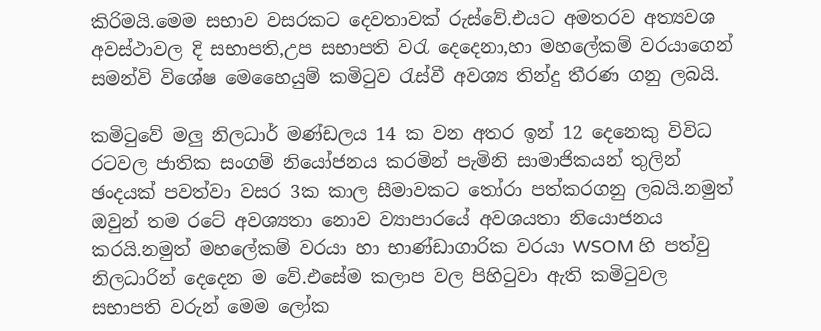කිරිමයි.මෙම සභාව වසරකට දෙවතාවක් රුස්වේ.එයට අමතරව අත්‍යවශ අවස්ථාවල දි සභාපති,උප සභාපති වරැ දෙදෙනා,හා මහලේකම් වරයාගෙන් සමන්වි විශේෂ මෙහෛයුම් කමිටුව රැස්වී අවශ්‍ය තින්දු තීරණ ගනු ලබයි.

කමිටුවේ මලු නිලධාර් මණ්ඩලය 14 ක වන අතර ඉන් 12 දෙනෙකු විවිධ රටවල ජාතික සංගම් නියෝජනය කරමින් පැමිනි සාමාජිකයන් තුලින් ඡංදයක් පවත්වා වසර 3ක කාල සීමාවකට තෝරා පත්කරගනු ලබයි.නමුත් ඔවුන් තම රටේ අවශ්‍යතා නොව ව්‍යාපාරයේ අවශයතා නියොජනය කරයි.නමුත් මහලේකම් වරයා හා භාණ්ඩාගාරික වරයා WSOM හි පත්වු නිලධාරින් දෙදෙන ම වේ.එසේම කලාප වල පිහිටුවා ඇති කමිටුවල සභාපති වරුන් මෙම ලෝක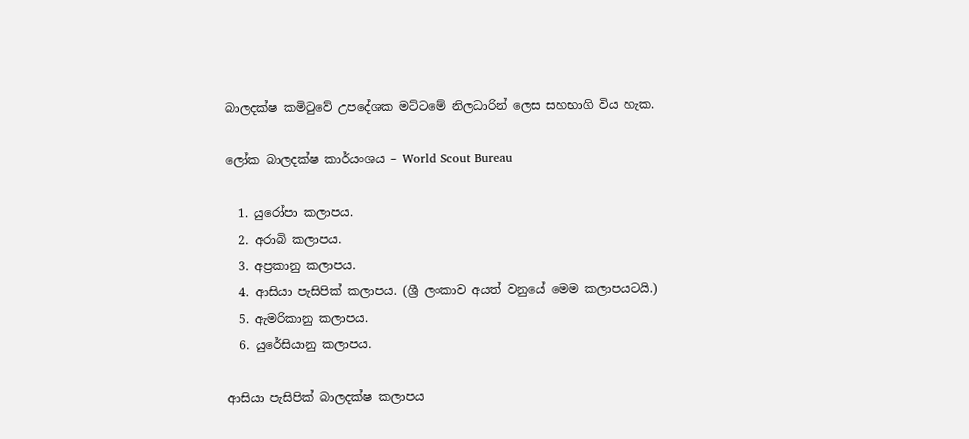බාලදක්ෂ කමිටුවේ උපදේශක මට්ටමේ නිලධාරින් ලෙස සහභාගි විය හැක.

ලෝක බාලදක්ෂ කාර්යංශය – World Scout Bureau

  1. යුරෝපා කලාපය.
  2. අරාබි කලාපය.
  3. අප්‍රකානු කලාපය.
  4. ආසියා පැසිපික් කලාපය. (ශ්‍රී ලංකාව අයත් වනුයේ මෙම කලාපයටයි.)
  5. ඇමරිකානු කලාපය.
  6. යුරේසියානු කලාපය.

ආසියා පැසිපික් බාලදක්ෂ කලාපය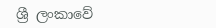ශ්‍රී ලංකාවේ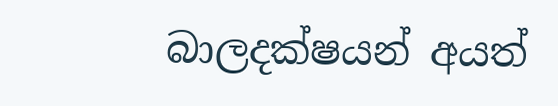බාලදක්ෂයන් අයත්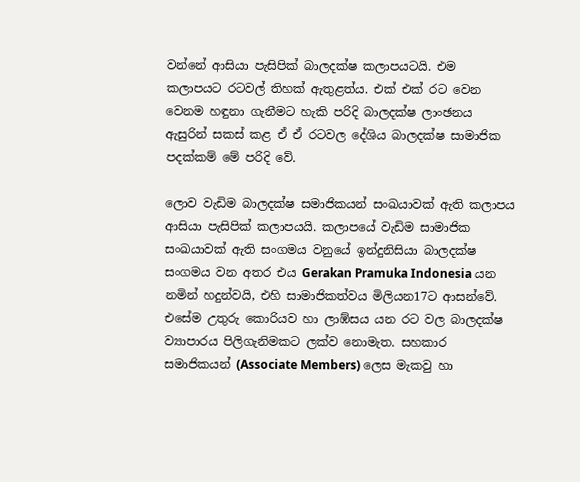වන්නේ ආසියා පැසිපික් බාලදක්ෂ කලාපයටයි. එම කලාපයට රටවල් තිහක් ඇතුළත්ය. එක් එක් රට වෙන වෙනම හඳුනා ගැනීමට හැකි පරිදි බාලදක්ෂ ලාංඡනය ඇසුරින් සකස් කළ ඒ ඒ රටවල දේශිය බාලදක්ෂ සාමාජික පදක්කම් මේ පරිදි වේ.

ලොව වැඩිම බාලදක්ෂ සමාජිකයන් සංඛයාවක් ඇති කලාපය ආසියා පැසිපික් කලාපයයි. කලාපයේ වැඩිම සාමාජික සංඛයාවක් ඇති සංගමය වනුයේ ඉන්දුනිසියා බාලදක්ෂ සංගමය වන අතර එය Gerakan Pramuka Indonesia යන නමින් හදුන්වයි, එහි සාමාජිකත්වය මිලියන17ට ආසන්වේ. එසේම උතුරු කොරියව හා ලාඹ්සය යන රට වල බාලදක්ෂ ව්‍යාපාරය පිලිගැනිමකට ලක්ව නොමැත. සහකාර සමාජිකයන් (Associate Members) ලෙස මැකවු හා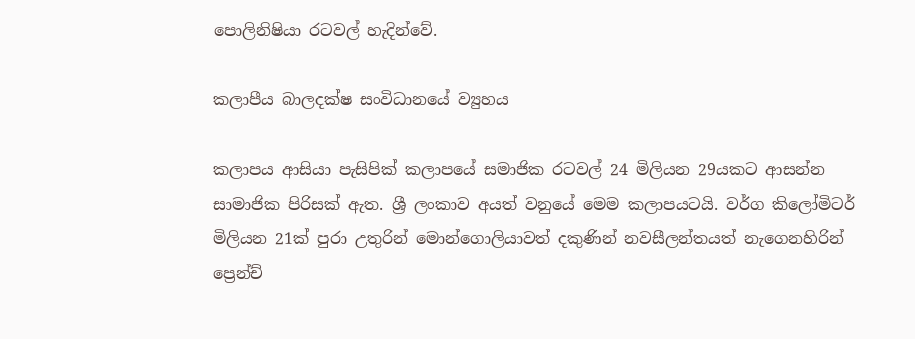පොලිනිෂියා රටවල් හැදින්වේ.

කලාපීය බාලදක්ෂ සංවිධානයේ ව්‍යුහය

කලාපය ආසියා පැසිපික් කලාපයේ සමාජික රටවල් 24 මිලියන 29යකට ආසන්න සාමාජික පිරිසක් ඇත. ශ්‍රී ලංකාව අයත් වනුයේ මෙම කලාපයටයි. වර්ග කිලෝමිටර් මිලියන 21ක් පුරා උතුරින් මොන්ගොලියාවත් දකුණින් නවසීලන්තයත් නැගෙනහිරින් ප්‍රෙන්ච්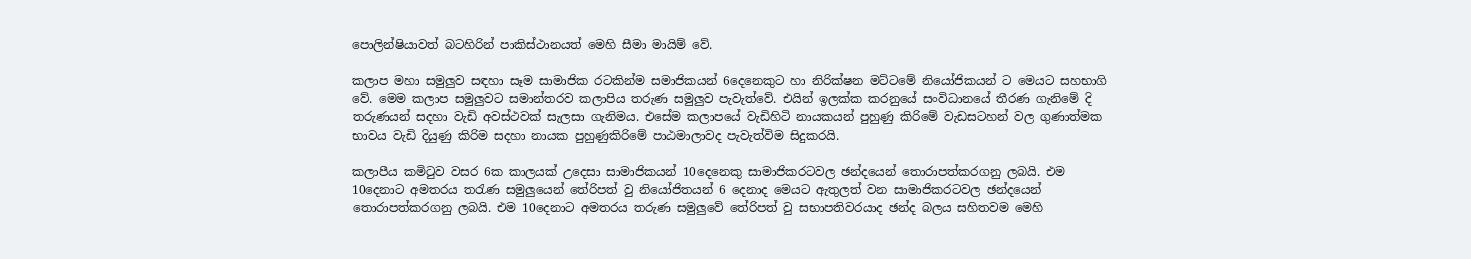පොලින්ෂියාවත් බටහිරින් පාකිස්ථානයත් මෙහි සීමා මායිම් වේ.

කලාප මහා සමුලුව සඳහා සෑම සාමාජික රටකින්ම සමාජිකයන් 6දෙනෙකුට හා නිරික්ෂන මට්ටමේ නියෝජිකයන් ට මෙයට සහභාගි වේ. මෙම කලාප සමුලුවට සමාන්තරව කලාපිය තරුණ සමුලුව පැවැත්වේ. එයින් ඉලක්ක කරනුයේ සංවිධානයේ තීරණ ගැනිමේ දි තරුණයන් සදහා වැඩි අවස්ථවක් සැලසා ගැනිමය. එසේම කලාපයේ වැඩිහිටි නායකයන් පුහුණු කිරිමේ වැඩසටහන් වල ගුණාත්මක භාවය වැඩි දියුණු කිරිම සදහා නායක පුහුණුකිරිමේ පාඨමාලාවද පැවැත්විම සිදුකරයි.

කලාපීය කමිටුව වසර 6ක කාලයක් උදෙසා සාමාජිකයන් 10දෙනෙකු සාමාජිකරටවල ඡන්දයෙන් තොරාපත්කරගනු ලබයි. එම 10දෙනාට අමතරය තරැණ සමුලුයෙන් තේරිපත් වු නියෝජිතයන් 6 දෙනාද මෙයට ඇතුලත් වන සාමාජිකරටවල ඡන්දයෙන් තොරාපත්කරගනු ලබයි. එම 10දෙනාට අමතරය තරුණ සමුලුවේ තේරිපත් වු සභාපතිවරයාද ඡන්ද බලය සහිතවම මෙහි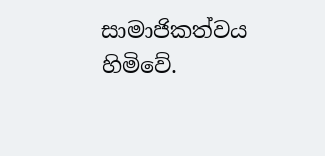සාමාජිකත්වය හිමිවේ.